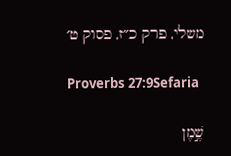משלי, פרק כ״ז, פסוק ט׳

Proverbs 27:9Sefaria

שֶׁ֣מֶן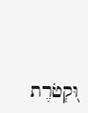וּ֭קְטֹרֶת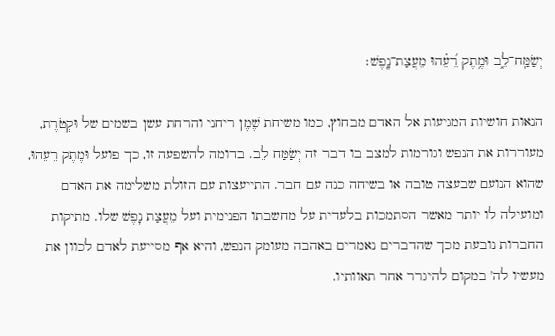יְשַׂמַּֽח־לֵ֑ב וּמֶ֥תֶק רֵ֝עֵ֗הוּ מֵעֲצַת־נָֽפֶשׁ׃

הנאות חושיות המגיעות אל האדם מבחוץ, כמו משיחת שֶׁמֶן ריחני והרחת עשן בשמים של וּקְטֹרֶת, מעוררות את הנפש וגורמות למצב בו דבר זה יְשַׂמַּח לֵב. בדומה להשפעה זו, כך פועל וּמֶתֶק רֵעֵהוּ, שהוא הנועם שבעצה טובה או בשיחה כנה עם חבר. התייעצות עם הזולת משלימה את האדם ומועילה לו יותר מאשר הסתמכות בלעדית על מחשבתו הפנימית ועל מֵעֲצַת נָפֶשׁ שלו. מתיקות החברות נובעת מכך שהדברים נאמרים באהבה מעומק הנפש, והיא אף מסייעת לאדם לכוון את מעשיו לה' במקום להיגרר אחר תאוותיו.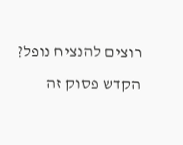רוצים להנציח נופל?
הקדש פסוק זה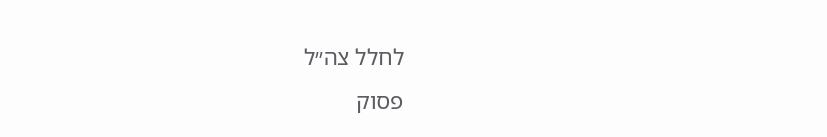לחלל צה״ל
פסוק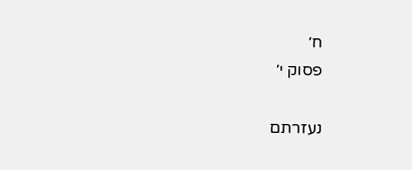ח׳
פסוק י׳

נעזרתם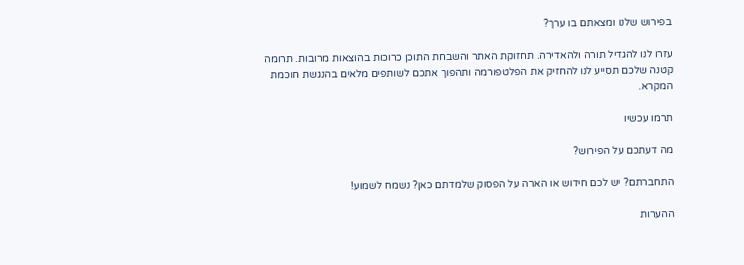בפירוש שלנו ומצאתם בו ערך?

עזרו לנו להגדיל תורה ולהאדירה. תחזוקת האתר והשבחת התוכן כרוכות בהוצאות מרובות. תרומה קטנה שלכם תסייע לנו להחזיק את הפלטפורמה ותהפוך אתכם לשותפים מלאים בהנגשת חוכמת המקרא.

תרמו עכשיו

מה דעתכם על הפירוש?

התחברתם? יש לכם חידוש או הארה על הפסוק שלמדתם כאן? נשמח לשמוע!

ההערות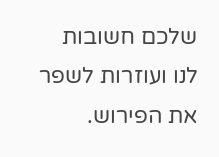שלכם חשובות לנו ועוזרות לשפר את הפירוש.